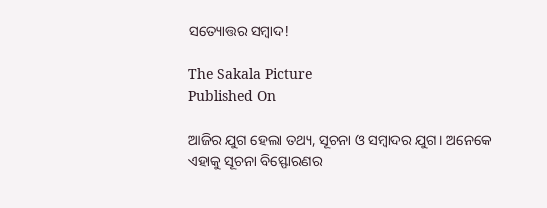ସତ୍ୟୋତ୍ତର ସମ୍ବାଦ!

The Sakala Picture
Published On

ଆଜିର ଯୁଗ ହେଲା ତଥ୍ୟ, ସୂଚନା ଓ ସମ୍ବାଦର ଯୁଗ। ଅନେକେ ଏହାକୁ ସୂଚନା ବିସ୍ଫୋରଣର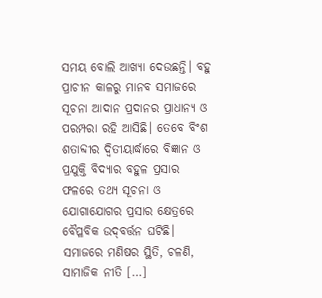ସମୟ ବୋଲି ଆଖ୍ୟା ଦେଉଛନ୍ତି। ବହୁ ପ୍ରାଚୀନ କାଳରୁ ମାନବ ସମାଜରେ ସୂଚନା ଆଦାନ ପ୍ରଦାନର ପ୍ରାଧାନ୍ୟ ଓ ପରମ୍ପରା ରହି ଆସିଛି। ତେବେ ବିଂଶ ଶତାବ୍ଦୀର ଦ୍ୱିତୀୟାର୍ଦ୍ଧାରେ ବିଜ୍ଞାନ ଓ ପ୍ରଯୁକ୍ତି ବିଦ୍ୟାର ବହୁଳ ପ୍ରସାର ଫଳରେ ତଥ୍ୟ ସୂଚନା ଓ ଯୋଗାଯୋଗର ପ୍ରସାର କ୍ଷେତ୍ରରେ ବୈପ୍ଳବିକ ଉଦ୍‌‌ବର୍ତ୍ତନ ଘଟିଛି। ସମାଜରେ ମଣିଷର ସ୍ଥିତି, ଚଳଣି, ସାମାଜିକ ନୀତି […]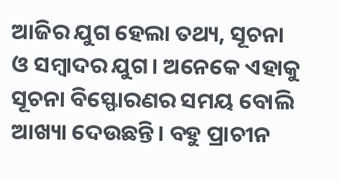ଆଜିର ଯୁଗ ହେଲା ତଥ୍ୟ, ସୂଚନା ଓ ସମ୍ବାଦର ଯୁଗ। ଅନେକେ ଏହାକୁ ସୂଚନା ବିସ୍ଫୋରଣର ସମୟ ବୋଲି ଆଖ୍ୟା ଦେଉଛନ୍ତି। ବହୁ ପ୍ରାଚୀନ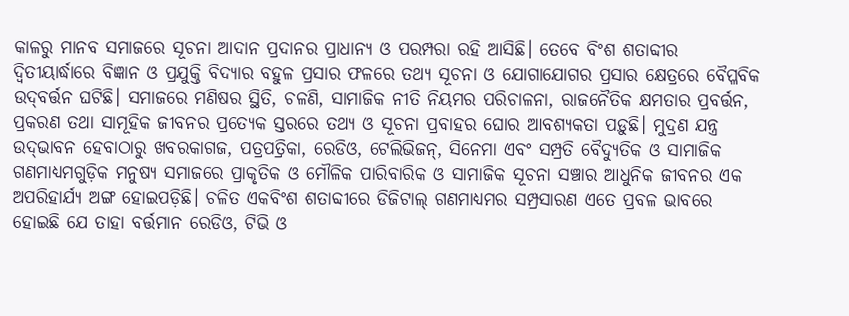କାଳରୁ ମାନବ ସମାଜରେ ସୂଚନା ଆଦାନ ପ୍ରଦାନର ପ୍ରାଧାନ୍ୟ ଓ ପରମ୍ପରା ରହି ଆସିଛି। ତେବେ ବିଂଶ ଶତାବ୍ଦୀର ଦ୍ୱିତୀୟାର୍ଦ୍ଧାରେ ବିଜ୍ଞାନ ଓ ପ୍ରଯୁକ୍ତି ବିଦ୍ୟାର ବହୁଳ ପ୍ରସାର ଫଳରେ ତଥ୍ୟ ସୂଚନା ଓ ଯୋଗାଯୋଗର ପ୍ରସାର କ୍ଷେତ୍ରରେ ବୈପ୍ଳବିକ ଉଦ୍‌‌ବର୍ତ୍ତନ ଘଟିଛି। ସମାଜରେ ମଣିଷର ସ୍ଥିତି, ଚଳଣି, ସାମାଜିକ ନୀତି ନିୟମର ପରିଚାଳନା, ରାଜନୈତିକ କ୍ଷମତାର ପ୍ରବର୍ତ୍ତନ, ପ୍ରକରଣ ତଥା ସାମୂହିକ ଜୀବନର ପ୍ରତ୍ୟେକ ସ୍ତରରେ ତଥ୍ୟ ଓ ସୂଚନା ପ୍ରବାହର ଘୋର ଆବଶ୍ୟକତା ପଡ଼ୁଛି। ମୁଦ୍ରଣ ଯନ୍ତ୍ର ଉଦ୍‌‌ଭାବନ ହେବାଠାରୁ ଖବରକାଗଜ, ପତ୍ରପତ୍ରିକା, ରେଡିଓ, ଟେଲିଭିଜନ୍‌‌, ସିନେମା ଏବଂ ସମ୍ପ୍ରତି ବୈଦ୍ୟୁତିକ ଓ ସାମାଜିକ ଗଣମାଧ୍ୟମଗୁଡ଼ିକ ମନୁଷ୍ୟ ସମାଜରେ ପ୍ରାକୃତିକ ଓ ମୌଳିକ ପାରିବାରିକ ଓ ସାମାଜିକ ସୂଚନା ସଞ୍ଚାର ଆଧୁନିକ ଜୀବନର ଏକ ଅପରିହାର୍ଯ୍ୟ ଅଙ୍ଗ ହୋଇପଡ଼ିଛି। ଚଳିତ ଏକବିଂଶ ଶତାବ୍ଦୀରେ ଡିଜିଟାଲ୍‌‌ ଗଣମାଧ୍ୟମର ସମ୍ପ୍ରସାରଣ ଏତେ ପ୍ରବଳ ଭାବରେ ହୋଇଛି ଯେ ତାହା ବର୍ତ୍ତମାନ ରେଡିଓ, ଟିଭି ଓ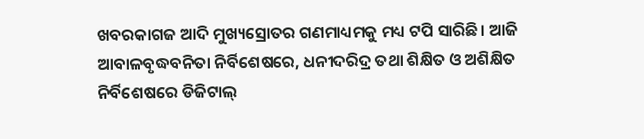ଖବରକାଗଜ ଆଦି ମୁଖ୍ୟସ୍ରୋତର ଗଣମାଧ୍ୟମକୁ ମଧ୍ୟ ଟପି ସାରିଛି। ଆଜି ଆବାଳବୃଦ୍ଧବନିତା ନିର୍ବିଶେଷରେ, ଧନୀଦରିଦ୍ର ତଥା ଶିକ୍ଷିତ ଓ ଅଶିକ୍ଷିତ ନିର୍ବିଶେଷରେ ଡିଜିଟାଲ୍‌‌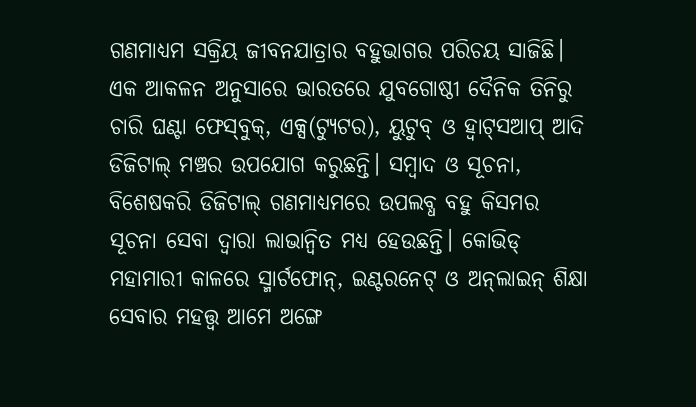ଗଣମାଧ୍ୟମ ସକ୍ରିୟ ଜୀବନଯାତ୍ରାର ବହୁଭାଗର ପରିଚୟ ସାଜିଛି। ଏକ ଆକଳନ ଅନୁସାରେ ଭାରତରେ ଯୁବଗୋଷ୍ଠୀ ଦୈନିକ ତିନିରୁ ଚାରି ଘଣ୍ଟା ଫେସ୍‌‌ବୁକ୍‌‌, ଏକ୍ସ(ଟ୍ୟୁଟର), ୟୁଟୁବ୍‌‌ ଓ ହ୍ୱାଟ୍‌‌ସଆପ୍‌‌ ଆଦି ଡିଜିଟାଲ୍‌‌ ମଞ୍ଚର ଉପଯୋଗ କରୁଛନ୍ତି। ସମ୍ବାଦ ଓ ସୂଚନା, ବିଶେଷକରି ଡିଜିଟାଲ୍‌‌ ଗଣମାଧ୍ୟମରେ ଉପଲବ୍ଧ ବହୁ କିସମର ସୂଚନା ସେବା ଦ୍ୱାରା ଲାଭାନ୍ୱିତ ମଧ୍ୟ ହେଉଛନ୍ତି। କୋଭିଡ୍‌‌ ମହାମାରୀ କାଳରେ ସ୍ମାର୍ଟଫୋନ୍‌‌, ଇଣ୍ଟରନେଟ୍‌‌ ଓ ଅନ୍‌‌ଲାଇନ୍‌‌ ଶିକ୍ଷା ସେବାର ମହତ୍ତ୍ୱ ଆମେ ଅଙ୍ଗେ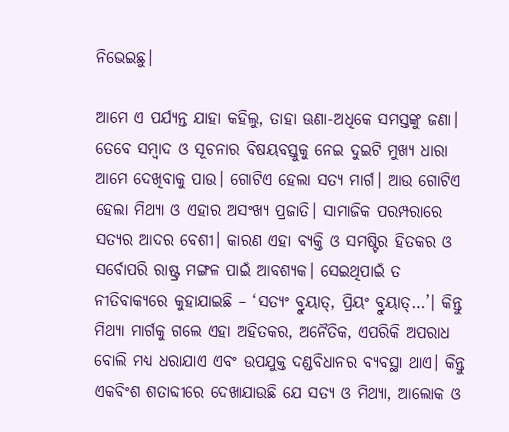ନିଭେଇଛୁ।

ଆମେ ଏ ପର୍ଯ୍ୟନ୍ତ ଯାହା କହିଲୁ, ତାହା ଊଣା-ଅଧିକେ ସମସ୍ତଙ୍କୁ ଜଣା। ତେବେ ସମ୍ବାଦ ଓ ସୂଚନାର ବିଷୟବସ୍ତୁକୁ ନେଇ ଦୁଇଟି ମୁଖ୍ୟ ଧାରା ଆମେ ଦେଖିବାକୁ ପାଉ। ଗୋଟିଏ ହେଲା ସତ୍ୟ ମାର୍ଗ। ଆଉ ଗୋଟିଏ ହେଲା ମିଥ୍ୟା ଓ ଏହାର ଅସଂଖ୍ୟ ପ୍ରଜାତି। ସାମାଜିକ ପରମ୍ପରାରେ ସତ୍ୟର ଆଦର ବେଶୀ। କାରଣ ଏହା ବ୍ୟକ୍ତି ଓ ସମଷ୍ଟିର ହିତକର ଓ ସର୍ବୋପରି ରାଷ୍ଟ୍ର ମଙ୍ଗଳ ପାଇଁ ଆବଶ୍ୟକ। ସେଇଥିପାଇଁ ତ ନୀତିବାକ୍ୟରେ କୁହାଯାଇଛି – ‘ସତ୍ୟଂ ବ୍ରୁୟାତ୍‌‌, ପ୍ରିୟଂ ବ୍ରୁୟାତ୍‌‌…’। କିନ୍ତୁ ମିଥ୍ୟା ମାର୍ଗକୁ ଗଲେ ଏହା ଅହିତକର, ଅନୈତିକ, ଏପରିକି ଅପରାଧ ବୋଲି ମଧ୍ୟ ଧରାଯାଏ ଏବଂ ଉପଯୁକ୍ତ ଦଣ୍ଡବିଧାନର ବ୍ୟବସ୍ଥା ଥାଏ। କିନ୍ତୁ ଏକବିଂଶ ଶତାବ୍ଦୀରେ ଦେଖାଯାଉଛି ଯେ ସତ୍ୟ ଓ ମିଥ୍ୟା, ଆଲୋକ ଓ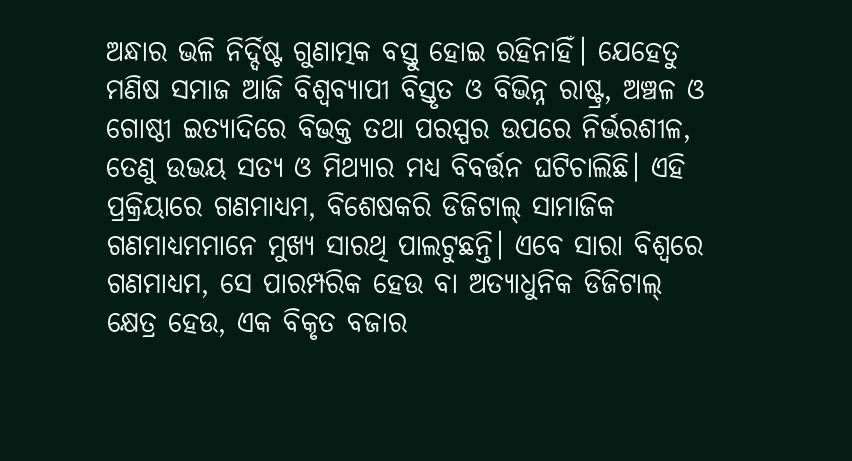ଅନ୍ଧାର ଭଳି ନିର୍ଦ୍ଦିଷ୍ଟ ଗୁଣାତ୍ମକ ବସ୍ତୁ ହୋଇ ରହିନାହିଁ। ଯେହେତୁ ମଣିଷ ସମାଜ ଆଜି ବିଶ୍ୱବ୍ୟାପୀ ବିସ୍ତୃତ ଓ ବିଭିନ୍ନ ରାଷ୍ଟ୍ର, ଅଞ୍ଚଳ ଓ ଗୋଷ୍ଠୀ ଇତ୍ୟାଦିରେ ବିଭକ୍ତ ତଥା ପରସ୍ପର ଉପରେ ନିର୍ଭରଶୀଳ, ତେଣୁ ଉଭୟ ସତ୍ୟ ଓ ମିଥ୍ୟାର ମଧ୍ୟ ବିବର୍ତ୍ତନ ଘଟିଚାଲିଛି। ଏହି ପ୍ରକ୍ରିୟାରେ ଗଣମାଧ୍ୟମ, ବିଶେଷକରି ଡିଜିଟାଲ୍‌‌ ସାମାଜିକ ଗଣମାଧ୍ୟମମାନେ ମୁଖ୍ୟ ସାରଥି ପାଲଟୁଛନ୍ତି। ଏବେ ସାରା ବିଶ୍ୱରେ ଗଣମାଧ୍ୟମ, ସେ ପାରମ୍ପରିକ ହେଉ ବା ଅତ୍ୟାଧୁନିକ ଡିଜିଟାଲ୍‌‌ କ୍ଷେତ୍ର ହେଉ, ଏକ ବିକୃତ ବଜାର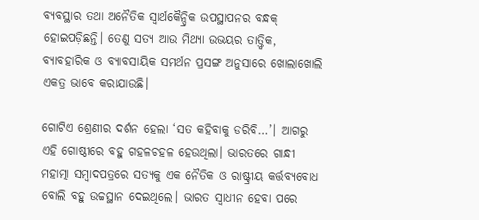ବ୍ୟବସ୍ଥାର ତଥା ଅନୈତିକ ସ୍ୱାର୍ଥକୈନ୍ଦ୍ରିକ ଉପସ୍ଥାପନର ବନ୍ଧକ୍‌‌ ହୋଇପଡ଼ିଛନ୍ତି। ତେଣୁ ସତ୍ୟ ଆଉ ମିଥ୍ୟା ଉଭୟର ତାତ୍ତ୍ୱିକ, ବ୍ୟାବହାରିକ ଓ ବ୍ୟାବସାୟିକ ସମର୍ଥନ ପ୍ରସଙ୍ଗ ଅନୁସାରେ ଖୋଲାଖୋଲି ଏକତ୍ର ଭାବେ କରାଯାଉଛି।

ଗୋଟିଏ ଶ୍ରେଣୀର ଦର୍ଶନ ହେଲା ‘ସତ କହିବାକୁ ଡରିବି…’। ଆଗରୁ ଏହି ଗୋଷ୍ଠୀରେ ବହୁ ଗହଳଚହଳ ହେଉଥିଲା। ଭାରତରେ ଗାନ୍ଧୀ ମହାତ୍ମା ସମ୍ବାଦପତ୍ରରେ ସତ୍ୟକୁ ଏକ ନୈତିକ ଓ ରାଷ୍ଟ୍ରୀୟ କର୍ତ୍ତବ୍ୟବୋଧ ବୋଲି ବହୁ ଉଚ୍ଚସ୍ଥାନ ଦେଇଥିଲେ। ଭାରତ ସ୍ୱାଧୀନ ହେବା ପରେ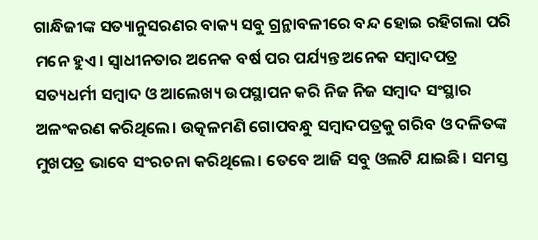ଗାନ୍ଧିଜୀଙ୍କ ସତ୍ୟାନୁସରଣର ବାକ୍ୟ ସବୁ ଗ୍ରନ୍ଥାବଳୀରେ ବନ୍ଦ ହୋଇ ରହିଗଲା ପରି ମନେ ହୁଏ। ସ୍ୱାଧୀନତାର ଅନେକ ବର୍ଷ ପର ପର୍ଯ୍ୟନ୍ତ ଅନେକ ସମ୍ବାଦପତ୍ର ସତ୍ୟଧର୍ମୀ ସମ୍ବାଦ ଓ ଆଲେଖ୍ୟ ଉପସ୍ଥାପନ କରି ନିଜ ନିଜ ସମ୍ବାଦ ସଂସ୍ଥାର ଅଳଂକରଣ କରିଥିଲେ। ଉତ୍କଳମଣି ଗୋପବନ୍ଧୁ ସମ୍ବାଦପତ୍ରକୁ ଗରିବ ଓ ଦଳିତଙ୍କ ମୁଖପତ୍ର ଭାବେ ସଂରଚନା କରିଥିଲେ। ତେବେ ଆଜି ସବୁ ଓଲଟି ଯାଇଛି। ସମସ୍ତ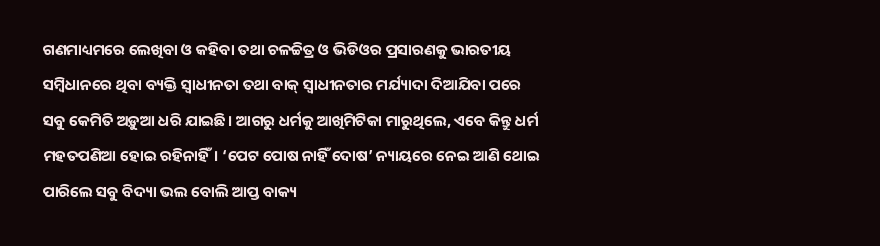ଗଣମାଧ୍ୟମରେ ଲେଖିବା ଓ କହିବା ତଥା ଚଳଚ୍ଚିତ୍ର ଓ ଭିଡିଓର ପ୍ରସାରଣକୁ ଭାରତୀୟ ସମ୍ବିଧାନରେ ଥିବା ବ୍ୟକ୍ତି ସ୍ୱାଧୀନତା ତଥା ବାକ୍‌‌ ସ୍ୱାଧୀନତାର ମର୍ଯ୍ୟାଦା ଦିଆଯିବା ପରେ ସବୁ କେମିତି ଅଡ଼ୁଆ ଧରି ଯାଇଛି। ଆଗରୁ ଧର୍ମକୁ ଆଖିମିଟିକା ମାରୁଥିଲେ, ଏବେ କିନ୍ତୁ ଧର୍ମ ମହତପଣିଆ ହୋଇ ରହିନାହିଁ। ‘ପେଟ ପୋଷ ନାହିଁ ଦୋଷ’ ନ୍ୟାୟରେ ନେଇ ଆଣି ଥୋଇ ପାରିଲେ ସବୁ ବିଦ୍ୟା ଭଲ ବୋଲି ଆପ୍ତ ବାକ୍ୟ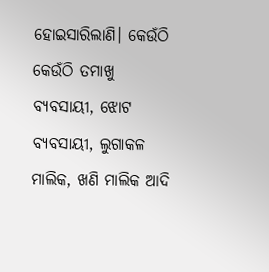ହୋଇସାରିଲାଣି। କେଉଁଠି କେଉଁଠି ତମାଖୁ ବ୍ୟବସାୟୀ, ଝୋଟ ବ୍ୟବସାୟୀ, ଲୁଗାକଳ ମାଲିକ, ଖଣି ମାଲିକ ଆଦି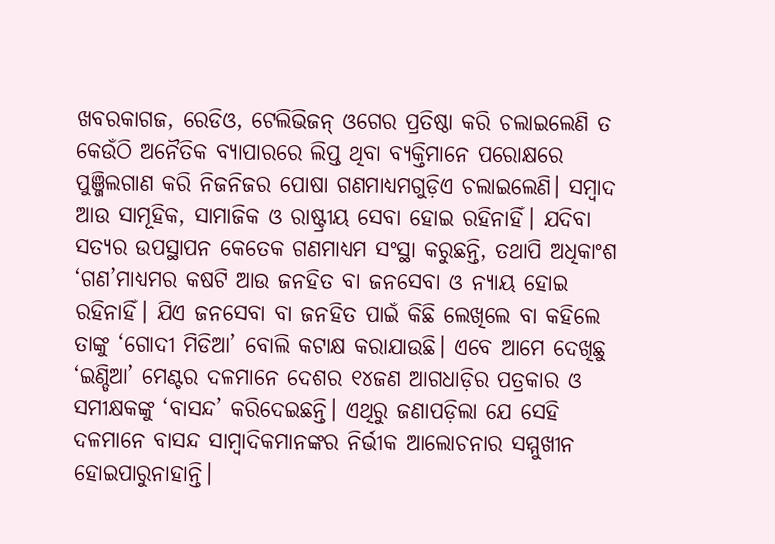ଖବରକାଗଜ, ରେଡିଓ, ଟେଲିଭିଜନ୍‌‌ ଓଗେର ପ୍ରତିଷ୍ଠା କରି ଚଲାଇଲେଣି ତ କେଉଁଠି ଅନୈତିକ ବ୍ୟାପାରରେ ଲିପ୍ତ ଥିବା ବ୍ୟକ୍ତିମାନେ ପରୋକ୍ଷରେ ପୁଞ୍ଜିଲଗାଣ କରି ନିଜନିଜର ପୋଷା ଗଣମାଧ୍ୟମଗୁଡ଼ିଏ ଚଲାଇଲେଣି। ସମ୍ବାଦ ଆଉ ସାମୂହିକ, ସାମାଜିକ ଓ ରାଷ୍ଟ୍ରୀୟ ସେବା ହୋଇ ରହିନାହିଁ। ଯଦିବା ସତ୍ୟର ଉପସ୍ଥାପନ କେତେକ ଗଣମାଧ୍ୟମ ସଂସ୍ଥା କରୁଛନ୍ତି, ତଥାପି ଅଧିକାଂଶ ‘ଗଣ’ମାଧ୍ୟମର କଷଟି ଆଉ ଜନହିତ ବା ଜନସେବା ଓ ନ୍ୟାୟ ହୋଇ ରହିନାହିଁ। ଯିଏ ଜନସେବା ବା ଜନହିତ ପାଇଁ କିଛି ଲେଖିଲେ ବା କହିଲେ ତାଙ୍କୁ ‘ଗୋଦୀ ମିଡିଆ’ ବୋଲି କଟାକ୍ଷ କରାଯାଉଛି। ଏବେ ଆମେ ଦେଖିଛୁ ‘ଇଣ୍ଡିଆ’ ମେଣ୍ଟର ଦଳମାନେ ଦେଶର ୧୪ଜଣ ଆଗଧାଡ଼ିର ପତ୍ରକାର ଓ ସମୀକ୍ଷକଙ୍କୁ ‘ବାସନ୍ଦ’ କରିଦେଇଛନ୍ତି। ଏଥିରୁ ଜଣାପଡ଼ିଲା ଯେ ସେହି ଦଳମାନେ ବାସନ୍ଦ ସାମ୍ବାଦିକମାନଙ୍କର ନିର୍ଭୀକ ଆଲୋଚନାର ସମ୍ମୁଖୀନ ହୋଇପାରୁନାହାନ୍ତି।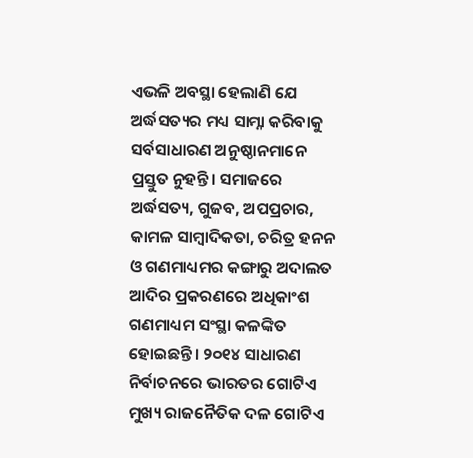ଏଭଳି ଅବସ୍ଥା ହେଲାଣି ଯେ ଅର୍ଦ୍ଧସତ୍ୟର ମଧ୍ୟ ସାମ୍ନା କରିବାକୁ ସର୍ବସାଧାରଣ ଅନୁଷ୍ଠାନମାନେ ପ୍ରସ୍ତୁତ ନୁହନ୍ତି। ସମାଜରେ ଅର୍ଦ୍ଧସତ୍ୟ, ଗୁଜବ, ଅପପ୍ରଚାର, କାମଳ ସାମ୍ବାଦିକତା, ଚରିତ୍ର ହନନ ଓ ଗଣମାଧ୍ୟମର କଙ୍ଗାରୁ ଅଦାଲତ ଆଦିର ପ୍ରକରଣରେ ଅଧିକାଂଶ ଗଣମାଧ୍ୟମ ସଂସ୍ଥା କଳଙ୍କିତ ହୋଇଛନ୍ତି। ୨୦୧୪ ସାଧାରଣ ନିର୍ବାଚନରେ ଭାରତର ଗୋଟିଏ ମୁଖ୍ୟ ରାଜନୈତିକ ଦଳ ଗୋଟିଏ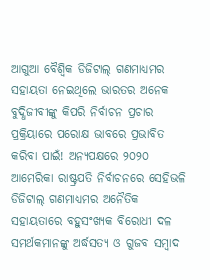ଆଗୁଆ ବୈଶ୍ୱିକ ଡିଜିଟାଲ୍‌‌ ଗଣମାଧ୍ୟମର ସହାୟତା ନେଇଥିଲେ ଭାରତର ଅନେକ ବୁଦ୍ଧିଜୀବୀଙ୍କୁ କିପରି ନିର୍ବାଚନ ପ୍ରଚାର ପ୍ରକ୍ରିୟାରେ ପରୋକ୍ଷ ଭାବରେ ପ୍ରଭାବିତ କରିବା ପାଇଁ! ଅନ୍ୟପକ୍ଷରେ ୨୦୨୦ ଆମେରିକା ରାଷ୍ଟ୍ରପତି ନିର୍ବାଚନରେ ସେହିଭଳି ଡିଜିଟାଲ୍‌‌ ଗଣମାଧ୍ୟମର ଅନୈତିକ ସହାୟତାରେ ବହୁସଂଖ୍ୟକ ବିରୋଧୀ ଦଳ ସମର୍ଥକମାନଙ୍କୁ ଅର୍ଦ୍ଧସତ୍ୟ ଓ ଗୁଜବ ସମ୍ବାଦ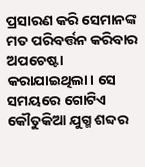ପ୍ରସାରଣ କରି ସେମାନଙ୍କ ମତ ପରିବର୍ତ୍ତନ କରିବାର ଅପଚେଷ୍ଟା କରାଯାଇଥିଲା। ସେ ସମୟରେ ଗୋଟିଏ କୌତୁକିଆ ଯୁଗ୍ମ ଶବ୍ଦର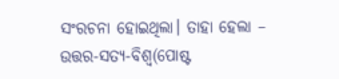ସଂରଚନା ହୋଇଥିଲା। ତାହା ହେଲା – ଉତ୍ତର-ସତ୍ୟ-ବିଶ୍ୱ(ପୋଷ୍ଟ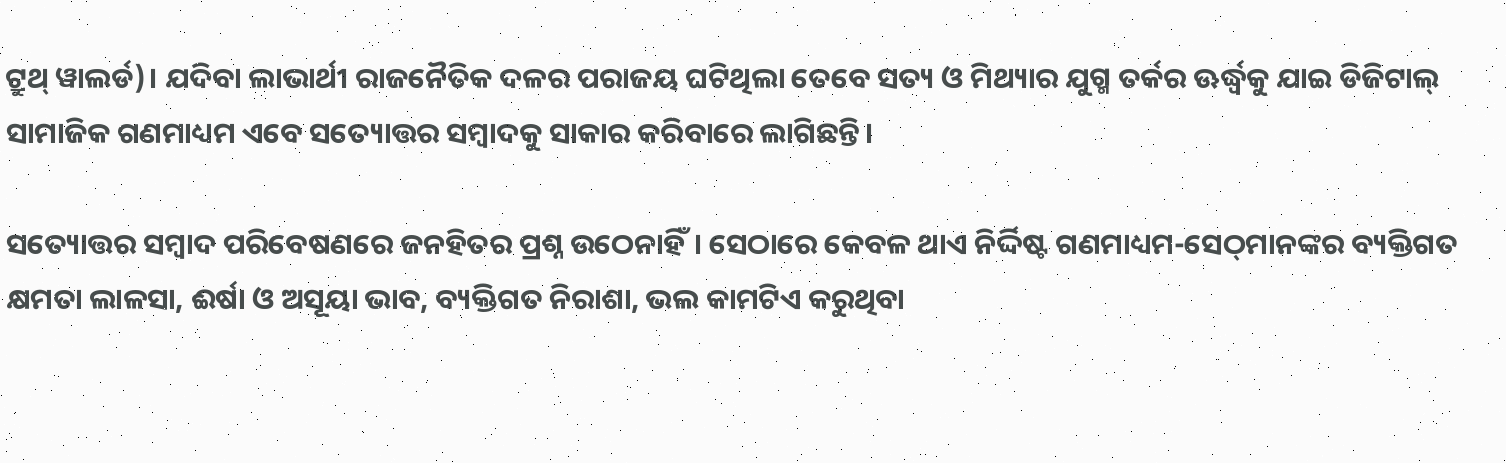ଟ୍ରୁଥ୍‌‌ ୱାଲର୍ଡ)। ଯଦିବା ଲାଭାର୍ଥୀ ରାଜନୈତିକ ଦଳର ପରାଜୟ ଘଟିଥିଲା ତେବେ ସତ୍ୟ ଓ ମିଥ୍ୟାର ଯୁଗ୍ମ ତର୍କର ଊର୍ଦ୍ଧ୍ବକୁ ଯାଇ ଡିଜିଟାଲ୍‌‌ ସାମାଜିକ ଗଣମାଧ୍ୟମ ଏବେ ସତ୍ୟୋତ୍ତର ସମ୍ବାଦକୁ ସାକାର କରିବାରେ ଲାଗିଛନ୍ତି।

ସତ୍ୟୋତ୍ତର ସମ୍ବାଦ ପରିବେଷଣରେ ଜନହିତର ପ୍ରଶ୍ନ ଉଠେନାହିଁ। ସେଠାରେ କେବଳ ଥାଏ ନିର୍ଦ୍ଦିଷ୍ଟ ଗଣମାଧ୍ୟମ-ସେଠ୍‌‌ମାନଙ୍କର ବ୍ୟକ୍ତିଗତ କ୍ଷମତା ଲାଳସା, ଈର୍ଷା ଓ ଅସୂୟା ଭାବ, ବ୍ୟକ୍ତିଗତ ନିରାଶା, ଭଲ କାମଟିଏ କରୁଥିବା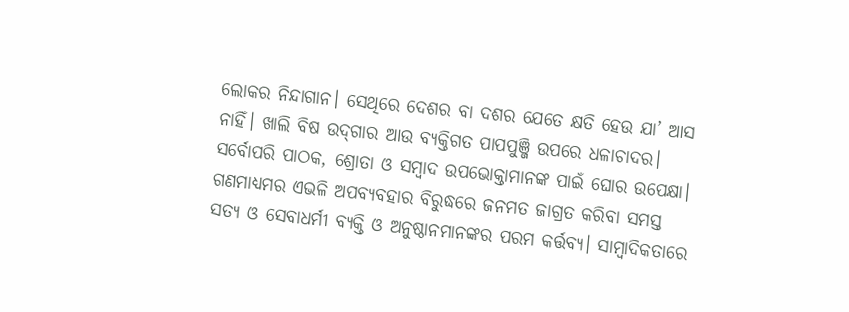ଲୋକର ନିନ୍ଦାଗାନ। ସେଥିରେ ଦେଶର ବା ଦଶର ଯେତେ କ୍ଷତି ହେଉ ଯା’ ଆସ ନାହିଁ। ଖାଲି ବିଷ ଉଦ୍‌‌ଗାର ଆଉ ବ୍ୟକ୍ତିଗତ ପାପପୁଞ୍ଜି ଉପରେ ଧଳାଚାଦର। ସର୍ବୋପରି ପାଠକ, ଶ୍ରୋତା ଓ ସମ୍ବାଦ ଉପଭୋକ୍ତାମାନଙ୍କ ପାଇଁ ଘୋର ଉପେକ୍ଷା। ଗଣମାଧ୍ୟମର ଏଭଳି ଅପବ୍ୟବହାର ବିରୁଦ୍ଧରେ ଜନମତ ଜାଗ୍ରତ କରିବା ସମସ୍ତ ସତ୍ୟ ଓ ସେବାଧର୍ମୀ ବ୍ୟକ୍ତି ଓ ଅନୁଷ୍ଠାନମାନଙ୍କର ପରମ କର୍ତ୍ତବ୍ୟ। ସାମ୍ବାଦିକତାରେ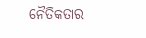ନୈତିକତାର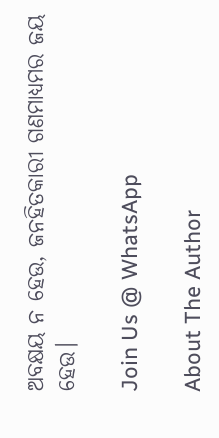ଅବକ୍ଷୟ ନ ହେଉ, ଜନହିତକାରୀ ଗଣମାଧ୍ୟମର ଜୟ ହେଉ।

Join Us @ WhatsApp

About The Author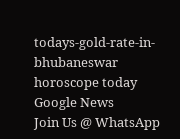todays-gold-rate-in-bhubaneswar
horoscope today
Google News
Join Us @ WhatsApp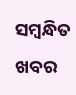ସମ୍ବନ୍ଧିତ ଖବର